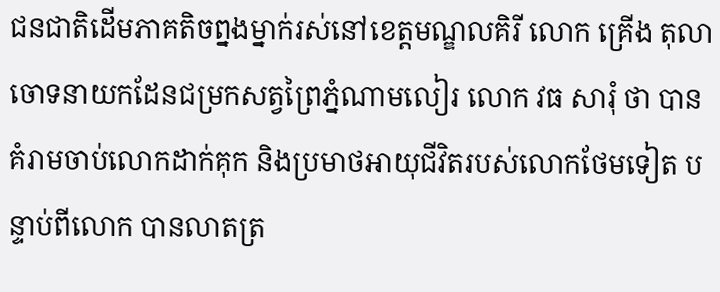ជនជាតិដើមភាគតិចព្នងម្នាក់រស់នៅខេត្តមណ្ឌលគិរី លោក គ្រើង តុលា ចោទនាយកដែនជម្រកសត្វព្រៃភ្នំណាមលៀរ លោក វធ សារុំ ថា បានគំរាមចាប់លោកដាក់គុក និងប្រមាថអាយុជីវិតរបស់លោកថែមទៀត បន្ទាប់ពីលោក បានលាតត្រ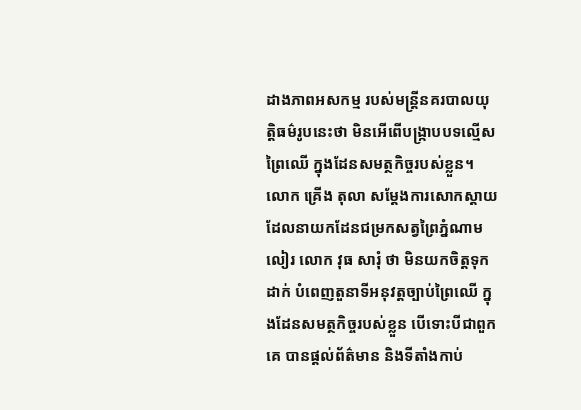ដាងភាពអសកម្ម របស់មន្ត្រីនគរបាលយុត្តិធម៌រូបនេះថា មិនអើពើបង្ក្រាបបទល្មើសព្រៃឈើ ក្នុងដែនសមត្ថកិច្ចរបស់ខ្លួន។
លោក គ្រើង តុលា សម្ដែងការសោកស្ដាយដែលនាយកដែនជម្រកសត្វព្រៃភ្នំណាមលៀរ លោក វុធ សារុំ ថា មិនយកចិត្តទុកដាក់ បំពេញតួនាទីអនុវត្តច្បាប់ព្រៃឈើ ក្នុងដែនសមត្ថកិច្ចរបស់ខ្លួន បើទោះបីជាពួកគេ បានផ្ដល់ព័ត៌មាន និងទីតាំងកាប់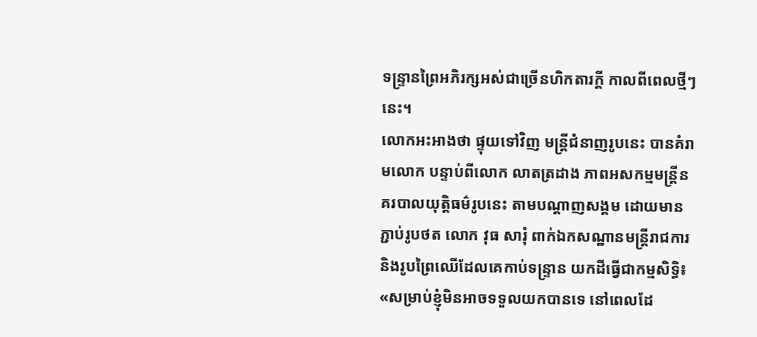ទន្ទ្រានព្រៃអភិរក្សអស់ជាច្រើនហិកតារក្តី កាលពីពេលថ្មីៗនេះ។
លោកអះអាងថា ផ្ទុយទៅវិញ មន្ត្រីជំនាញរូបនេះ បានគំរាមលោក បន្ទាប់ពីលោក លាតត្រដាង ភាពអសកម្មមន្ត្រីនគរបាលយុត្តិធម៌រូបនេះ តាមបណ្ដាញសង្គម ដោយមានភ្ជាប់រូបថត លោក វុធ សារុំ ពាក់ឯកសណ្ឋានមន្ត្រីរាជការ និងរូបព្រៃឈើដែលគេកាប់ទន្ទ្រាន យកដីធ្វើជាកម្មសិទ្ធិ៖ «សម្រាប់ខ្ញុំមិនអាចទទួលយកបានទេ នៅពេលដែ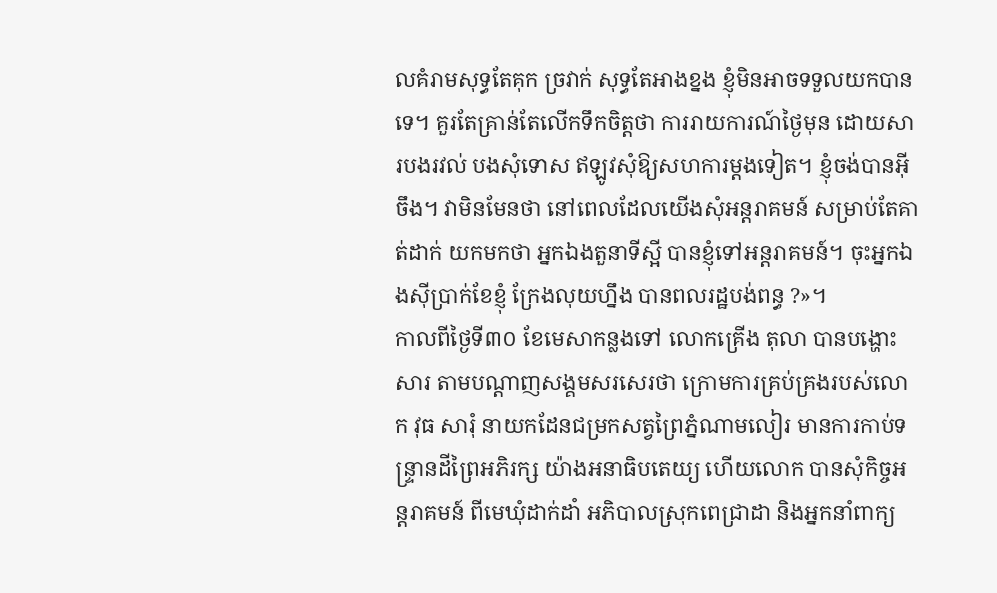លគំរាមសុទ្ធតែគុក ច្រវាក់ សុទ្ធតែអាងខ្នង ខ្ញុំមិនអាចទទួលយកបានទេ។ គួរតែគ្រាន់តែលើកទឹកចិត្តថា ការរាយការណ៍ថ្ងៃមុន ដោយសារបងរវល់ បងសុំទោស ឥឡូវសុំឱ្យសហការម្តងទៀត។ ខ្ញុំចង់បានអ៊ីចឹង។ វាមិនមែនថា នៅពេលដែលយើងសុំអន្តរាគមន៍ សម្រាប់តែគាត់ដាក់ យកមកថា អ្នកឯងតួនាទីស្អី បានខ្ញុំទៅអន្តរាគមន៍។ ចុះអ្នកឯងស៊ីប្រាក់ខែខ្ញុំ ក្រែងលុយហ្នឹង បានពលរដ្ឋបង់ពន្ធ ?»។
កាលពីថ្ងៃទី៣០ ខែមេសាកន្លងទៅ លោកគ្រើង តុលា បានបង្ហោះសារ តាមបណ្ដាញសង្គមសរសេរថា ក្រោមការគ្រប់គ្រងរបស់លោក វុធ សារុំ នាយកដែនជម្រកសត្វព្រៃភ្នំណាមលៀរ មានការកាប់ទន្ទ្រានដីព្រៃអភិរក្ស យ៉ាងអនាធិបតេយ្យ ហើយលោក បានសុំកិច្ចអន្តរាគមន៍ ពីមេឃុំដាក់ដាំ អភិបាលស្រុកពេជ្រាដា និងអ្នកនាំពាក្យ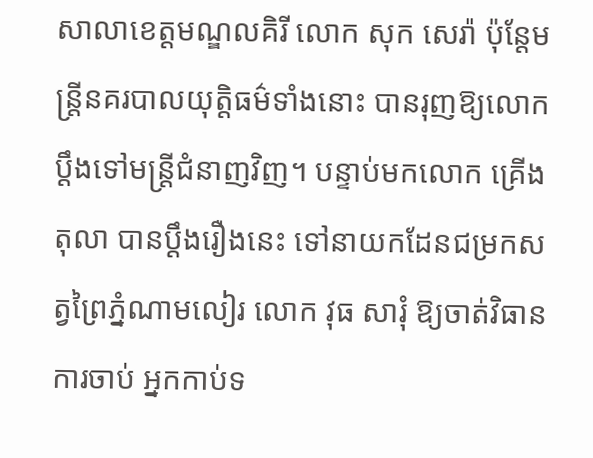សាលាខេត្តមណ្ឌលគិរី លោក សុក សេរ៉ា ប៉ុន្តែមន្ត្រីនគរបាលយុត្តិធម៌ទាំងនោះ បានរុញឱ្យលោក ប្តឹងទៅមន្ត្រីជំនាញវិញ។ បន្ទាប់មកលោក គ្រើង តុលា បានប្ដឹងរឿងនេះ ទៅនាយកដែនជម្រកសត្វព្រៃភ្នំណាមលៀរ លោក វុធ សារុំ ឱ្យចាត់វិធានការចាប់ អ្នកកាប់ទ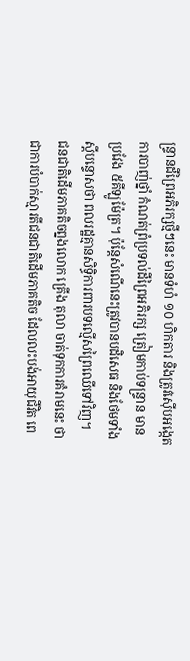ន្ទ្រានដីព្រៃអភិរក្សថ្មីៗនេះ មានទំហំ ១០ ហិកតារ និងត្រូវស៊ើបអង្កេត ការបាញ់ថ្នាំ កំណត់ព្រំប្រទល់ដីព្រៃអភិរក្ស ត្រៀមកាប់ទន្ទ្រាន មានប្រវែង ៥គីឡូម៉ែត្រ។ ប៉ុន្តែសំណើនេះត្រូវបានបដិសេធ និងថែមទាំងស្តីបន្ទោសថា ពលរដ្ឋគ្មានសិទ្ធិការពារបទល្មើសព្រៃឈើទៅវិញ។
ជនជាតិដើមភាគតិចព្នងលោក គ្រើង តុលា ចាត់ទុកការគំរាមនេះ ថា ជាការបំបាក់ស្មារតីជនជាតិដើមភាគតិច ដែលលះបង់អាយុជីវិត ពេ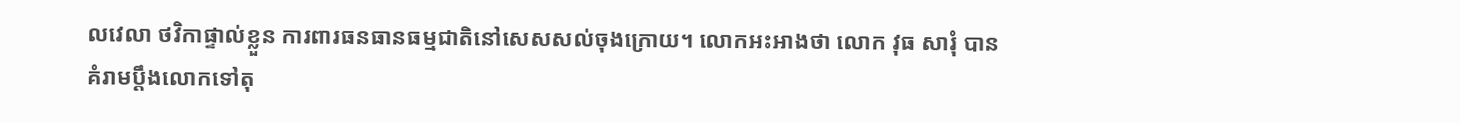លវេលា ថវិកាផ្ទាល់ខ្លួន ការពារធនធានធម្មជាតិនៅសេសសល់ចុងក្រោយ។ លោកអះអាងថា លោក វុធ សារុំ បានគំរាមប្ដឹងលោកទៅតុ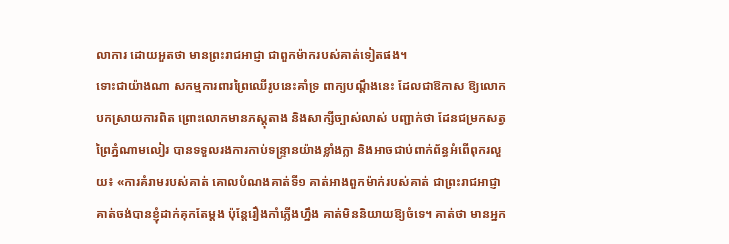លាការ ដោយអួតថា មានព្រះរាជអាជ្ញា ជាពួកម៉ាករបស់គាត់ទៀតផង។
ទោះជាយ៉ាងណា សកម្មការពារព្រៃឈើរូបនេះគាំទ្រ ពាក្យបណ្តឹងនេះ ដែលជាឱកាស ឱ្យលោកបកស្រាយការពិត ព្រោះលោកមានភស្តុតាង និងសាក្សីច្បាស់លាស់ បញ្ជាក់ថា ដែនជម្រកសត្វព្រៃភ្នំណាមលៀរ បានទទួលរងការកាប់ទន្ទ្រានយ៉ាងខ្លាំងក្លា និងអាចជាប់ពាក់ព័ន្ធអំពើពុករលួយ៖ «ការគំរាមរបស់គាត់ គោលបំណងគាត់ទី១ គាត់អាងពួកម៉ាក់របស់គាត់ ជាព្រះរាជអាជ្ញា គាត់ចង់បានខ្ញុំដាក់គុកតែម្ដង ប៉ុន្តែរឿងកាំភ្លើងហ្នឹង គាត់មិននិយាយឱ្យចំទេ។ គាត់ថា មានអ្នក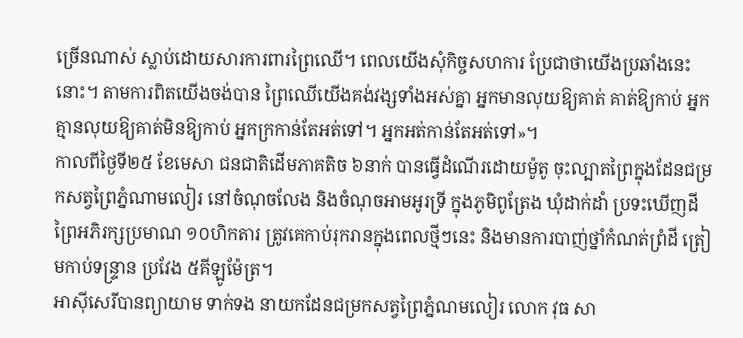ច្រើនណាស់ ស្លាប់ដោយសារការពារព្រៃឈើ។ ពេលយើងសុំកិច្ចសហការ ប្រែជាថាយើងប្រឆាំងនេះនោះ។ តាមការពិតយើងចង់បាន ព្រៃឈើយើងគង់វង្សទាំងអស់គ្នា អ្នកមានលុយឱ្យគាត់ គាត់ឱ្យកាប់ អ្នកគ្មានលុយឱ្យគាត់មិនឱ្យកាប់ អ្នកក្រកាន់តែអត់ទៅ។ អ្នកអត់កាន់តែអត់ទៅ»។
កាលពីថ្ងៃទី២៥ ខែមេសា ជនជាតិដើមភាគតិច ៦នាក់ បានធ្វើដំណើរដោយម៉ូតូ ចុះល្បាតព្រៃក្នុងដែនជម្រកសត្វព្រៃភ្នំណាមលៀរ នៅចំណុចលែង និងចំណុចអាមអូរទ្រី ក្នុងភូមិពូត្រែង ឃុំដាក់ដាំ ប្រទះឃើញដីព្រៃអភិរក្សប្រមាណ ១០ហិកតារ ត្រូវគេកាប់រុករានក្នុងពេលថ្មីៗនេះ និងមានការបាញ់ថ្នាំកំណត់ព្រំដី ត្រៀមកាប់ទន្ទ្រាន ប្រវែង ៥គីឡូម៉ែត្រ។
អាស៊ីសេរីបានព្យាយាម ទាក់ទង នាយកដែនជម្រកសត្វព្រៃភ្នំណមលៀរ លោក វុធ សា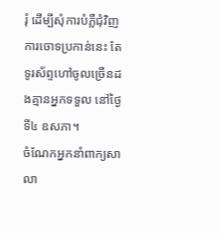រុំ ដើម្បីសុំការបំភ្លឺជុំវិញការចោទប្រកាន់នេះ តែទូរស័ព្ទហៅចូលច្រើនដងគ្មានអ្នកទទួល នៅថ្ងៃទី៤ ឧសភា។
ចំណែកអ្នកនាំពាក្យសាលា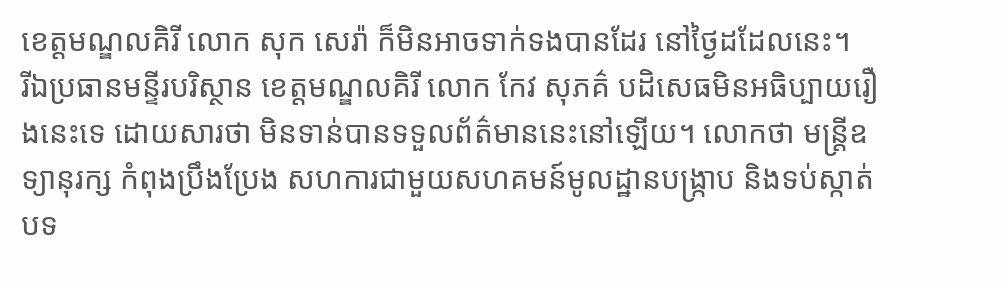ខេត្តមណ្ឌលគិរី លោក សុក សេរ៉ា ក៏មិនអាចទាក់ទងបានដែរ នៅថ្ងៃដដែលនេះ។
រីឯប្រធានមន្ទីរបរិស្ថាន ខេត្តមណ្ឌលគិរី លោក កែវ សុភគ៌ បដិសេធមិនអធិប្បាយរឿងនេះទេ ដោយសារថា មិនទាន់បានទទួលព័ត៌មាននេះនៅឡើយ។ លោកថា មន្ត្រីឧទ្យានុរក្ស កំពុងប្រឹងប្រែង សហការជាមួយសហគមន៍មូលដ្ឋានបង្ក្រាប និងទប់ស្កាត់បទ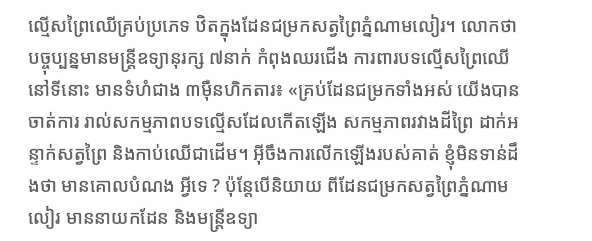ល្មើសព្រៃឈើគ្រប់ប្រភេទ ឋិតក្នុងដែនជម្រកសត្វព្រៃភ្នំណាមលៀរ។ លោកថា បច្ចុប្បន្នមានមន្ត្រីឧទ្យានុរក្ស ៧នាក់ កំពុងឈរជើង ការពារបទល្មើសព្រៃឈើ នៅទីនោះ មានទំហំជាង ៣ម៉ឺនហិកតារ៖ «គ្រប់ដែនជម្រកទាំងអស់ យើងបានចាត់ការ រាល់សកម្មភាពបទល្មើសដែលកើតឡើង សកម្មភាពរវាងដីព្រៃ ដាក់អន្ទាក់សត្វព្រៃ និងកាប់ឈើជាដើម។ អ៊ីចឹងការលើកឡើងរបស់គាត់ ខ្ញុំមិនទាន់ដឹងថា មានគោលបំណង អ្វីទេ ? ប៉ុន្តែបើនិយាយ ពីដែនជម្រកសត្វព្រៃភ្នំណាមលៀរ មាននាយកដែន និងមន្ត្រីឧទ្យា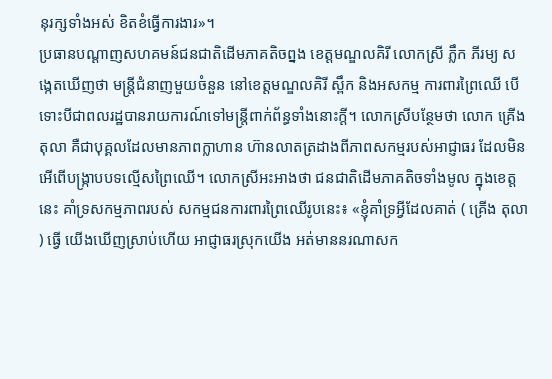នុរក្សទាំងអស់ ខិតខំធ្វើការងារ»។
ប្រធានបណ្ដាញសហគមន៍ជនជាតិដើមភាគតិចព្នង ខេត្តមណ្ឌលគិរី លោកស្រី ភ្លឹក ភីរម្យ សង្កេតឃើញថា មន្ត្រីជំនាញមួយចំនួន នៅខេត្តមណ្ឌលគិរី ស្ពឹក និងអសកម្ម ការពារព្រៃឈើ បើទោះបីជាពលរដ្ឋបានរាយការណ៍ទៅមន្ត្រីពាក់ព័ន្ធទាំងនោះក្តី។ លោកស្រីបន្ថែមថា លោក គ្រើង តុលា គឺជាបុគ្គលដែលមានភាពក្លាហាន ហ៊ានលាតត្រដាងពីភាពសកម្មរបស់អាជ្ញាធរ ដែលមិនអើពើបង្ក្រាបបទល្មើសព្រៃឈើ។ លោកស្រីអះអាងថា ជនជាតិដើមភាគតិចទាំងមូល ក្នុងខេត្តនេះ គាំទ្រសកម្មភាពរបស់ សកម្មជនការពារព្រៃឈើរូបនេះ៖ «ខ្ញុំគាំទ្រអ្វីដែលគាត់ ( គ្រើង តុលា ) ធ្វើ យើងឃើញស្រាប់ហើយ អាជ្ញាធរស្រុកយើង អត់មាននរណាសក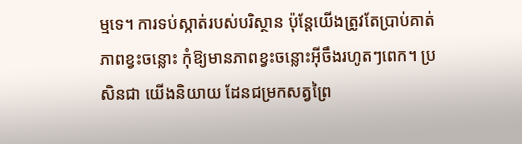ម្មទេ។ ការទប់ស្កាត់របស់បរិស្ថាន ប៉ុន្តែយើងត្រូវតែប្រាប់គាត់ ភាពខ្វះចន្លោះ កុំឱ្យមានភាពខ្វះចន្លោះអ៊ីចឹងរហូតៗពេក។ ប្រសិនជា យើងនិយាយ ដែនជម្រកសត្វព្រៃ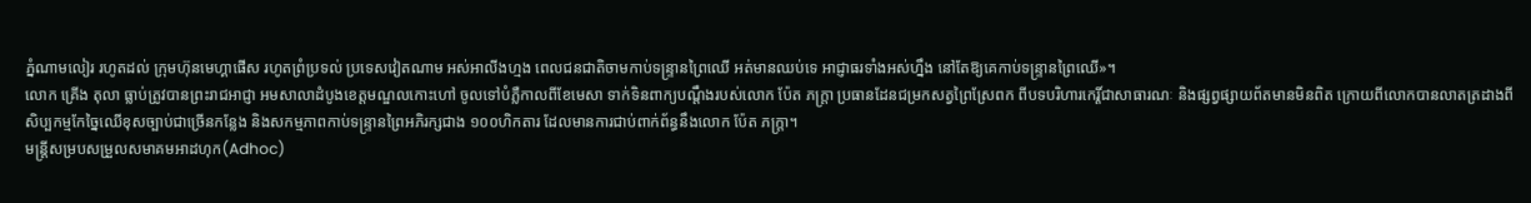ភ្នំណាមលៀរ រហូតដល់ ក្រុមហ៊ុនមេហ្គាផើស រហូតព្រំប្រទល់ ប្រទេសវៀតណាម អស់អាលីងហ្មង ពេលជនជាតិចាមកាប់ទន្ទ្រានព្រៃឈើ អត់មានឈប់ទេ អាជ្ញាធរទាំងអស់ហ្នឹង នៅតែឱ្យគេកាប់ទន្ទ្រានព្រៃឈើ»។
លោក គ្រើង តុលា ធ្លាប់ត្រូវបានព្រះរាជអាជ្ញា អមសាលាដំបូងខេត្តមណ្ឌលកោះហៅ ចូលទៅបំភ្លឺកាលពីខែមេសា ទាក់ទិនពាក្យបណ្ដឹងរបស់លោក ប៉ែត ភក្ត្រា ប្រធានដែនជម្រកសត្វព្រៃស្រែពក ពីបទបរិហារកេរ្តិ៍ជាសាធារណៈ និងផ្សព្វផ្សាយព័តមានមិនពិត ក្រោយពីលោកបានលាតត្រដាងពីសិប្បកម្មកែច្នៃឈើខុសច្បាប់ជាច្រើនកន្លែង និងសកម្មភាពកាប់ទន្ទ្រានព្រៃអភិរក្សជាង ១០០ហិកតារ ដែលមានការជាប់ពាក់ព័ន្ធនឹងលោក ប៉ែត ភក្ត្រា។
មន្ត្រីសម្របសម្រួលសមាគមអាដហុក(Adhoc)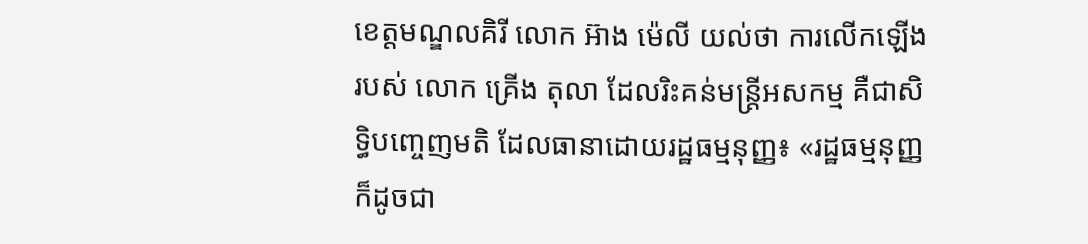ខេត្តមណ្ឌលគិរី លោក អ៊ាង ម៉េលី យល់ថា ការលើកឡើងរបស់ លោក គ្រើង តុលា ដែលរិះគន់មន្ត្រីអសកម្ម គឺជាសិទ្ធិបញ្ចេញមតិ ដែលធានាដោយរដ្ឋធម្មនុញ្ញ៖ «រដ្ឋធម្មនុញ្ញ ក៏ដូចជា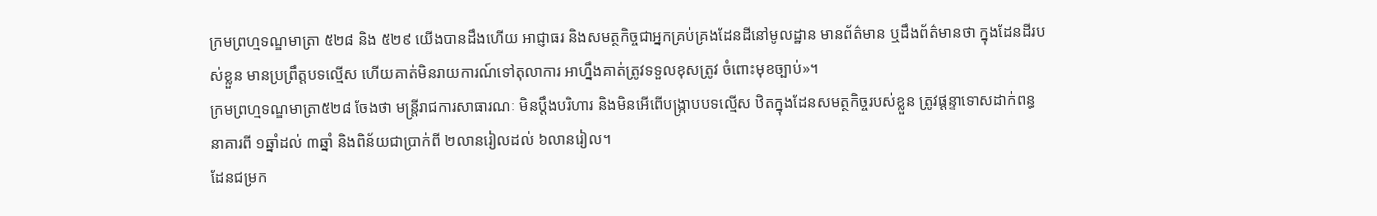ក្រមព្រហ្មទណ្ឌមាត្រា ៥២៨ និង ៥២៩ យើងបានដឹងហើយ អាជ្ញាធរ និងសមត្ថកិច្ចជាអ្នកគ្រប់គ្រងដែនដីនៅមូលដ្ឋាន មានព័ត៌មាន ឬដឹងព័ត៌មានថា ក្នុងដែនដីរបស់ខ្លួន មានប្រព្រឹត្តបទល្មើស ហើយគាត់មិនរាយការណ៍ទៅតុលាការ អាហ្នឹងគាត់ត្រូវទទួលខុសត្រូវ ចំពោះមុខច្បាប់»។
ក្រមព្រហ្មទណ្ឌមាត្រា៥២៨ ចែងថា មន្ត្រីរាជការសាធារណៈ មិនប្ដឹងបរិហារ និងមិនអើពើបង្ក្រាបបទល្មើស ឋិតក្នុងដែនសមត្ថកិច្ចរបស់ខ្លួន ត្រូវផ្ដន្ទាទោសដាក់ពន្ធនាគារពី ១ឆ្នាំដល់ ៣ឆ្នាំ និងពិន័យជាប្រាក់ពី ២លានរៀលដល់ ៦លានរៀល។
ដែនជម្រក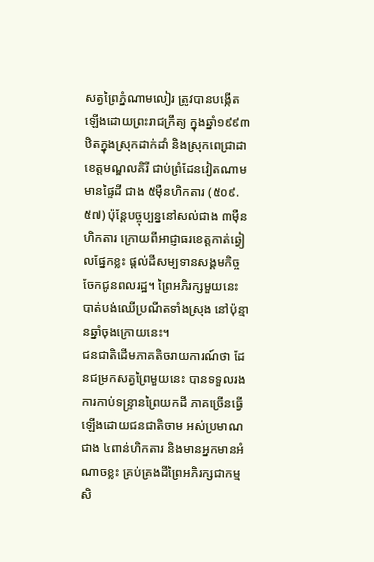សត្វព្រៃភ្នំណាមលៀរ ត្រូវបានបង្កើតឡើងដោយព្រះរាជក្រឹត្យ ក្នុងឆ្នាំ១៩៩៣ ឋិតក្នុងស្រុកដាក់ដាំ និងស្រុកពេជ្រាដា ខេត្តមណ្ឌលគិរី ជាប់ព្រំដែនវៀតណាម មានផ្ទៃដី ជាង ៥ម៉ឺនហិកតារ (៥០៩.៥៧) ប៉ុន្តែបច្ចុប្បន្ននៅសល់ជាង ៣ម៉ឺនហិកតារ ក្រោយពីអាជ្ញាធរខេត្តកាត់ឆ្វៀលផ្នែកខ្លះ ផ្ដល់ដីសម្បទានសង្គមកិច្ចចែកជូនពលរដ្ឋ។ ព្រៃអភិរក្សមួយនេះ បាត់បង់ឈើប្រណីតទាំងស្រុង នៅប៉ុន្មានឆ្នាំចុងក្រោយនេះ។
ជនជាតិដើមភាគតិចរាយការណ៍ថា ដែនជម្រកសត្វព្រៃមួយនេះ បានទទួលរងការកាប់ទន្ទ្រានព្រៃយកដី ភាគច្រើនធ្វើឡើងដោយជនជាតិចាម អស់ប្រមាណជាង ៤ពាន់ហិកតារ និងមានអ្នកមានអំណាចខ្លះ គ្រប់គ្រងដីព្រៃអភិរក្សជាកម្មសិ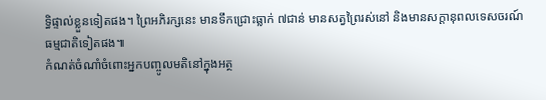ទ្ធិផ្ទាល់ខ្លួនទៀតផង។ ព្រៃអភិរក្សនេះ មានទឹកជ្រោះធ្លាក់ ៧ជាន់ មានសត្វព្រៃរស់នៅ និងមានសក្ដានុពលទេសចរណ៍ធម្មជាតិទៀតផង៕
កំណត់ចំណាំចំពោះអ្នកបញ្ចូលមតិនៅក្នុងអត្ថ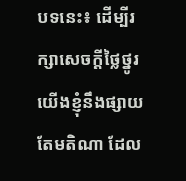បទនេះ៖ ដើម្បីរក្សាសេចក្ដីថ្លៃថ្នូរ យើងខ្ញុំនឹងផ្សាយតែមតិណា ដែល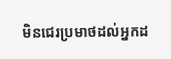មិនជេរប្រមាថដល់អ្នកដ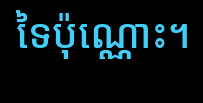ទៃប៉ុណ្ណោះ។